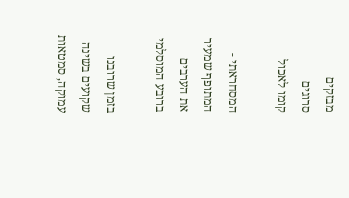מבזקים
סרוגים
קומו לאכול

המסחראתי - המתופף שמעיר את הערבים ברובע המוסלמי

בזמן שרובנו שקועים בשינה עמוקה, סמטאות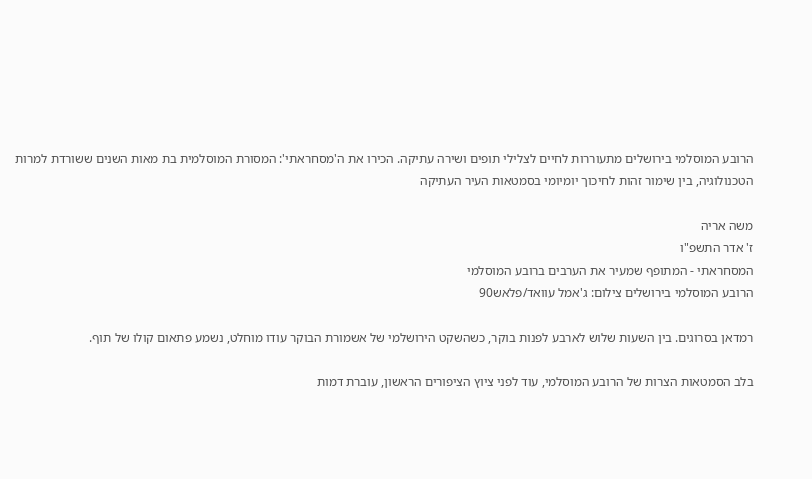הרובע המוסלמי בירושלים מתעוררות לחיים לצלילי תופים ושירה עתיקה. הכירו את ה'מסחראתי': המסורת המוסלמית בת מאות השנים ששורדת למרות הטכנולוגיה, בין שימור זהות לחיכוך יומיומי בסמטאות העיר העתיקה

משה אריה
ז' אדר התשפ"ו
המסחראתי - המתופף שמעיר את הערבים ברובע המוסלמי
הרובע המוסלמי בירושלים צילום: ג'אמל עוואד/פלאש90

רמדאן בסרוגים. בין השעות שלוש לארבע לפנות בוקר, כשהשקט הירושלמי של אשמורת הבוקר עודו מוחלט, נשמע פתאום קולו של תוף.

בלב הסמטאות הצרות של הרובע המוסלמי, עוד לפני ציוץ הציפורים הראשון, עוברת דמות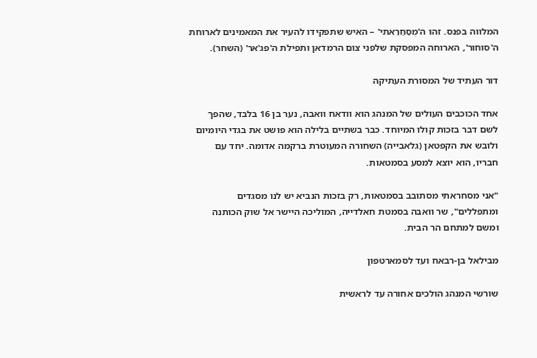המלווה בפנס. זהו ה'מֻסַחַּרַאתִי' – האיש שתפקידו להעיר את המאמינים לארוחת ה'סוחור', הארוחה המפסקת שלפני צום הרמדאן ותפילת ה'פג'אר' (השחר).

דור העתיד של המסורת העתיקה

אחד הכוכבים העולים של המנהג הוא וודאח וואבה, נער בן 16 בלבד, שהפך לשם דבר בזכות קולו המיוחד. כבר בשתיים בלילה הוא פושט את בגדי היומיום ולובש את הקפטאן (גלאבייה) השחורה המעוטרת ברקמה אדומה. יחד עם חבריו, הוא יוצא למסע בסמטאות.

"אני מסחראתי מסתובב בסמטאות, רק בזכות הנביא יש לנו מסגדים ומתפללים", שר וואבה בסמטת חאלדייה, המוליכה היישר אל שוק הכותנה ומשם למתחם הר הבית.

מבילאל בן-רבאח ועד לסמארטפון

שורשי המנהג הולכים אחורה עד לראשית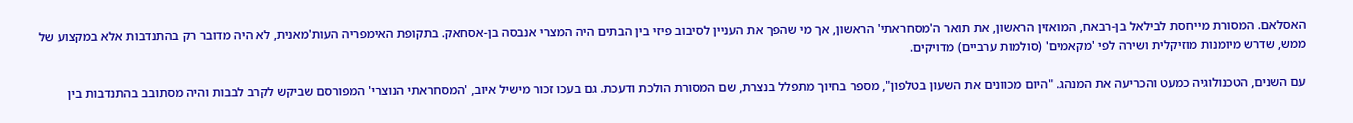האסלאם. המסורת מייחסת לבילאל בן-רבאח, המואזין הראשון, את תואר ה'מסחראתי' הראשון, אך מי שהפך את העניין לסיבוב פיזי בין הבתים היה המצרי אנבסה בן-אסחאק. בתקופת האימפריה העות'מאנית, לא היה מדובר רק בהתנדבות אלא במקצוע של ממש, שדרש מיומנות מוזיקלית ושירה לפי 'מקאמים' (סולמות ערביים) מדויקים.

עם השנים, הטכנולוגיה כמעט והכריעה את המנהג. "היום מכוונים את השעון בטלפון", מספר בחיוך מתפלל בנצרת, שם המסורת הולכת ודעכת. גם בעכו זכור מישיל איוב, 'המסחראתי הנוצרי' המפורסם שביקש לקרב לבבות והיה מסתובב בהתנדבות בין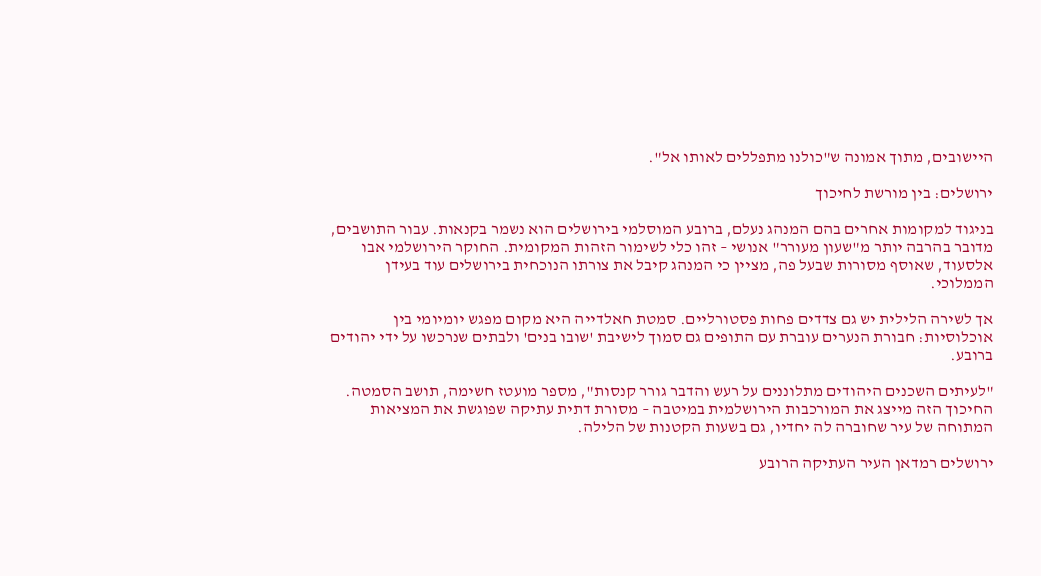היישובים, מתוך אמונה ש"כולנו מתפללים לאותו אל".

ירושלים: בין מורשת לחיכוך

בניגוד למקומות אחרים בהם המנהג נעלם, ברובע המוסלמי בירושלים הוא נשמר בקנאות. עבור התושבים, מדובר בהרבה יותר מ"שעון מעורר" אנושי – זהו כלי לשימור הזהות המקומית. החוקר הירושלמי אבו אלסעוד, שאוסף מסורות שבעל פה, מציין כי המנהג קיבל את צורתו הנוכחית בירושלים עוד בעידן הממלוכי.

אך לשירה הלילית יש גם צדדים פחות פסטורליים. סמטת חאלדייה היא מקום מפגש יומיומי בין אוכלוסיות: חבורת הנערים עוברת עם התופים גם סמוך לישיבת 'שובו בנים' ולבתים שנרכשו על ידי יהודים ברובע.

"לעיתים השכנים היהודים מתלוננים על רעש והדבר גורר קנסות", מספר מועטז חשימה, תושב הסמטה. החיכוך הזה מייצג את המורכבות הירושלמית במיטבה – מסורת דתית עתיקה שפוגשת את המציאות המתוחה של עיר שחוברה לה יחדיו, גם בשעות הקטנות של הלילה.

ירושלים רמדאן העיר העתיקה הרובע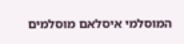המוסלמי איסלאם מוסלמים